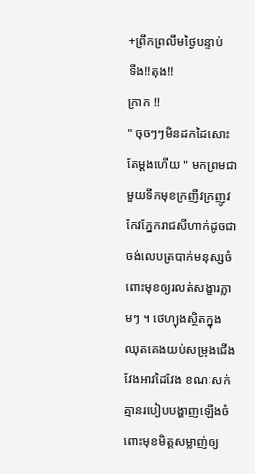+ព្រឹកព្រលឹមថ្ងៃបន្ទាប់
ទីង!!តុង!!
ក្រាក !!
" ចុចៗៗមិនដកដៃសោះតែម្ដងហើយ " មកព្រមជាមួយទឹកមុខក្រញីវក្រញូវ កែវភ្នែករាជសីហាក់ដូចជាចង់លេបត្របាក់មនុស្សចំពោះមុខឲ្យរលត់សង្ខារភ្លាមៗ ។ ថេហ្យុងស្ថិតក្នុងឈុតគេងយប់សម្រុងជើងវែងអាវដៃវែង ខណៈសក់គ្មានរបៀបបង្ហាញឡើងចំពោះមុខមិត្តសម្លាញ់ឲ្យ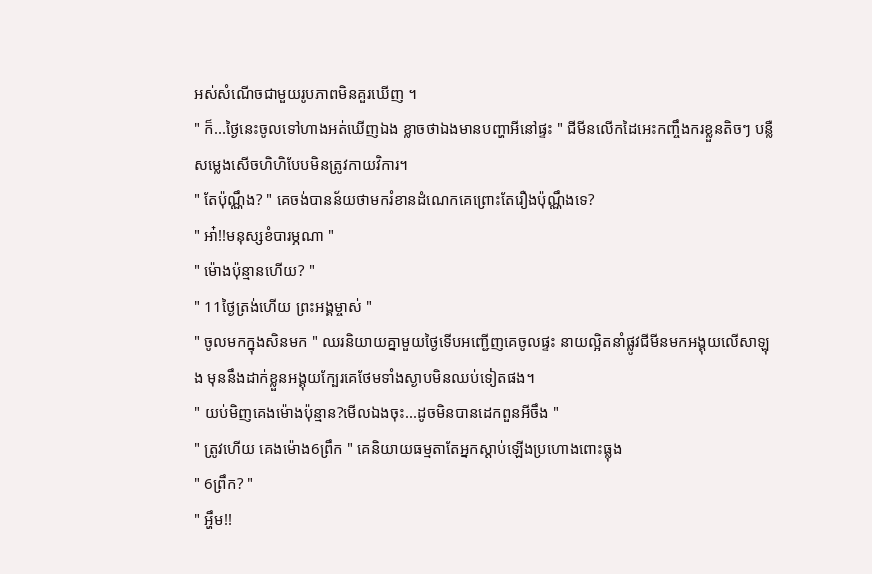អស់សំណើចជាមួយរូបភាពមិនគួរឃើញ ។
" ក៏...ថ្ងៃនេះចូលទៅហាងអត់ឃើញឯង ខ្លាចថាឯងមានបញ្ហាអីនៅផ្ទះ " ជីមីនលើកដៃអេះកញ្ចឹងករខ្លួនតិចៗ បន្លឺសម្លេងសើចហិហិបែបមិនត្រូវកាយវិការ។
" តែប៉ុណ្ណឹង? " គេចង់បានន័យថាមករំខានដំណេកគេព្រោះតែរឿងប៉ុណ្ណឹងទេ?
" អា៎!!មនុស្សខំបារម្ភណា "
" ម៉ោងប៉ុន្មានហើយ? "
" 11ថ្ងៃត្រង់ហើយ ព្រះអង្គម្ចាស់ "
" ចូលមកក្នុងសិនមក " ឈរនិយាយគ្នាមួយថ្ងៃទើបអញ្ជើញគេចូលផ្ទះ នាយល្អិតនាំផ្លូវជីមីនមកអង្គុយលើសាឡុង មុននឹងដាក់ខ្លួនអង្គុយក្បែរគេថែមទាំងស្ងាបមិនឈប់ទៀតផង។
" យប់មិញគេងម៉ោងប៉ុន្មាន?មើលឯងចុះ...ដូចមិនបានដេកពួនអីចឹង "
" ត្រូវហើយ គេងម៉ោង6ព្រឹក " គេនិយាយធម្មតាតែអ្នកស្ដាប់ឡើងប្រហោងពោះធ្លុង
" 6ព្រឹក? "
" អ្ហឹម!!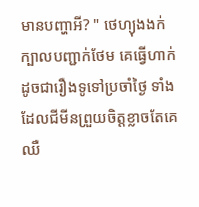មានបញ្ហាអី? " ថេហ្យុងងក់ក្បាលបញ្ជាក់ថែម គេធ្វើហាក់ដូចជារឿងទូទៅប្រចាំថ្ងៃ ទាំងដែលជីមីនព្រួយចិត្តខ្លាចតែគេឈឺ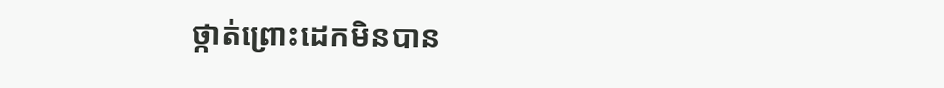ថ្កាត់ព្រោះដេកមិនបាន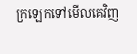ក្រឡេកទៅមើលគេវិញ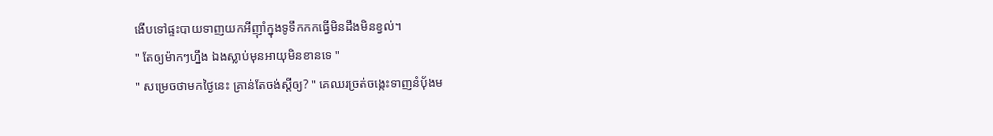ងើបទៅផ្ទះបាយទាញយកអីញុាំក្នុងទូទឹកកកធ្វើមិនដឹងមិនខ្វល់។
" តែឲ្យម៉ាកៗហ្នឹង ឯងស្លាប់មុនអាយុមិនខានទេ "
" សម្រេចថាមកថ្ងៃនេះ គ្រាន់តែចង់ស្ដីឲ្យ? " គេឈរច្រត់ចង្កេះទាញនំបុ័ងម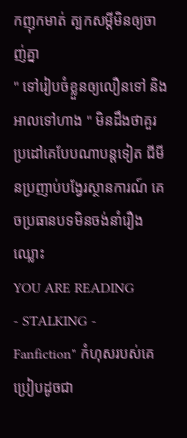កញុកមាត់ ត្បកសម្ដីមិនឲ្យចាញ់គ្នា
" ទៅរៀបចំខ្លួនឲ្យលឿនទៅ និងអាលទៅហាង " មិនដឹងថាគួរប្រដៅគេបែបណាបន្តទៀត ជីមីនប្រញាប់បង្វែរស្ថានការណ៍ គេចប្រធានបទមិនចង់នាំរឿងឈ្លោះ
YOU ARE READING
- STALKING -
Fanfiction" កំហុសរបស់គេប្រៀបដូចជា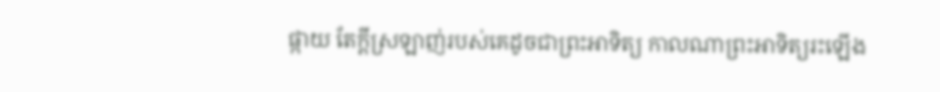ផ្កាយ តែក្ដីស្រឡាញ់របស់គេដូចជាព្រះអាទិត្យ កាលណាព្រះអាទិត្យរះឡើង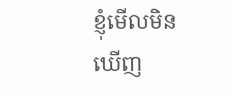ខ្ញុំមើលមិនឃើញ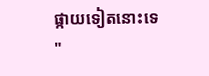ផ្កាយទៀតនោះទេ "